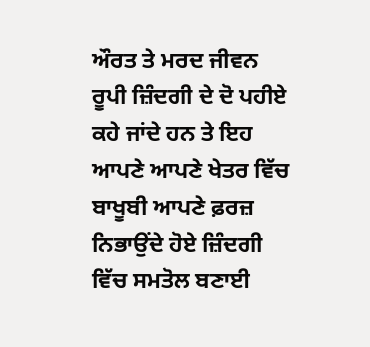ਔਰਤ ਤੇ ਮਰਦ ਜੀਵਨ ਰੂਪੀ ਜ਼ਿੰਦਗੀ ਦੇ ਦੋ ਪਹੀਏ ਕਹੇ ਜਾਂਦੇ ਹਨ ਤੇ ਇਹ ਆਪਣੇ ਆਪਣੇ ਖੇਤਰ ਵਿੱਚ ਬਾਖੂਬੀ ਆਪਣੇ ਫ਼ਰਜ਼ ਨਿਭਾਉਂਦੇ ਹੋਏ ਜ਼ਿੰਦਗੀ ਵਿੱਚ ਸਮਤੋਲ ਬਣਾਈ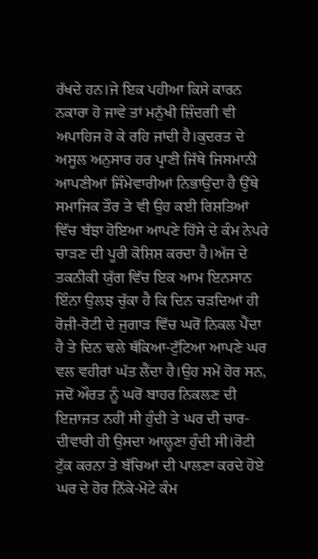ਰੱਖਦੇ ਹਨ।ਜੇ ਇਕ ਪਹੀਆ ਕਿਸੇ ਕਾਰਨ ਨਕਾਰਾ ਹੋ ਜਾਵੇ ਤਾਂ ਮਨੁੱਖੀ ਜ਼ਿੰਦਗੀ ਵੀ ਅਪਾਹਿਜ ਹੋ ਕੇ ਰਹਿ ਜਾਂਦੀ ਹੈ।ਕੁਦਰਤ ਦੇ ਅਸੂਲ ਅਨੁਸਾਰ ਹਰ ਪ੍ਰਾਣੀ ਜਿੱਥੇ ਜਿਸਮਾਨੀ ਆਪਣੀਆਂ ਜਿੰਮੇਵਾਰੀਆਂ ਨਿਭਾਉਂਦਾ ਹੈ ਉੱਥੇ ਸਮਾਜਿਕ ਤੌਰ ਤੇ ਵੀ ਉਹ ਕਈ ਰਿਸ਼ਤਿਆਂ ਵਿੱਚ ਬੱਝਾ ਹੋਇਆ ਆਪਣੇ ਹਿੱਸੇ ਦੇ ਕੰਮ ਨੇਪਰੇ ਚਾੜਣ ਦੀ ਪੂਰੀ ਕੋਸ਼ਿਸ਼ ਕਰਦਾ ਹੈ।ਅੱਜ ਦੇ ਤਕਨੀਕੀ ਯੁੱਗ ਵਿੱਚ ਇਕ ਆਮ ਇਨਸਾਨ ਇੰਨਾ ਉਲਝ ਚੁੱਕਾ ਹੈ ਕਿ ਦਿਨ ਚੜਦਿਆਂ ਹੀ ਰੋਜ਼ੀ-ਰੋਟੀ ਦੇ ਜੁਗਾੜ ਵਿੱਚ ਘਰੋਂ ਨਿਕਲ ਪੈਂਦਾ ਹੈ ਤੇ ਦਿਨ ਢਲੇ ਥੱਕਿਆ-ਟੁੱਟਿਆ ਆਪਣੇ ਘਰ ਵਲ ਵਹੀਰਾਂ ਘੱਤ ਲੈਂਦਾ ਹੈ।ਉਹ ਸਮੇਂ ਹੋਰ ਸਨ, ਜਦੋਂ ਔਰਤ ਨੂੰ ਘਰੋਂ ਬਾਹਰ ਨਿਕਲਣ ਦੀ ਇਜ਼ਾਜਤ ਨਹੀਂ ਸੀ ਹੁੰਦੀ ਤੇ ਘਰ ਦੀ ਚਾਰ-ਦੀਵਾਰੀ ਹੀ ਉਸਦਾ ਆਲ੍ਹਣਾ ਹੁੰਦੀ ਸੀ।ਰੋਟੀ ਟੁੱਕ ਕਰਨਾ ਤੇ ਬੱਚਿਆਂ ਦੀ ਪਾਲਣਾ ਕਰਦੇ ਹੋਏ ਘਰ ਦੇ ਹੋਰ ਨਿੱਕੇ-ਮੋਟੇ ਕੰਮ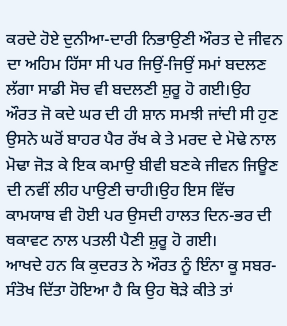ਕਰਦੇ ਹੋਏ ਦੁਨੀਆ-ਦਾਰੀ ਨਿਭਾਉਣੀ ਔਰਤ ਦੇ ਜੀਵਨ ਦਾ ਅਹਿਮ ਹਿੱਸਾ ਸੀ ਪਰ ਜਿਉਂ-ਜਿਉਂ ਸਮਾਂ ਬਦਲਣ ਲੱਗਾ ਸਾਡੀ ਸੋਚ ਵੀ ਬਦਲਣੀ ਸ਼ੁਰੂ ਹੋ ਗਈ।ਉਹ ਔਰਤ ਜੋ ਕਦੇ ਘਰ ਦੀ ਹੀ ਸ਼ਾਨ ਸਮਝੀ ਜਾਂਦੀ ਸੀ ਹੁਣ ਉਸਨੇ ਘਰੋਂ ਬਾਹਰ ਪੈਰ ਰੱਖ ਕੇ ਤੇ ਮਰਦ ਦੇ ਮੋਢੇ ਨਾਲ ਮੋਢਾ ਜੋੜ ਕੇ ਇਕ ਕਮਾਉ ਬੀਵੀ ਬਣਕੇ ਜੀਵਨ ਜਿਊਣ ਦੀ ਨਵੀਂ ਲੀਹ ਪਾਉਣੀ ਚਾਹੀ।ਉਹ ਇਸ ਵਿੱਚ ਕਾਮਯਾਬ ਵੀ ਹੋਈ ਪਰ ਉਸਦੀ ਹਾਲਤ ਦਿਨ-ਭਰ ਦੀ ਥਕਾਵਟ ਨਾਲ ਪਤਲੀ ਪੈਣੀ ਸ਼ੁਰੂ ਹੋ ਗਈ।
ਆਖਦੇ ਹਨ ਕਿ ਕੁਦਰਤ ਨੇ ਔਰਤ ਨੂੰ ਇੰਨਾ ਕੂ ਸਬਰ-ਸੰਤੋਖ ਦਿੱਤਾ ਹੋਇਆ ਹੈ ਕਿ ਉਹ ਥੋੜੇ ਕੀਤੇ ਤਾਂ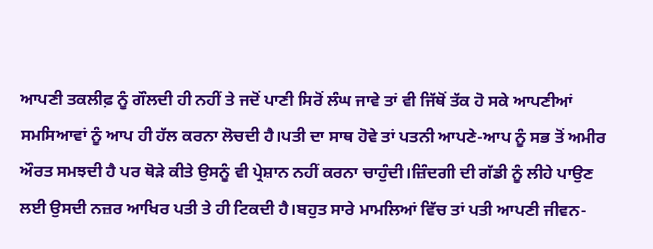ਆਪਣੀ ਤਕਲੀਫ਼ ਨੂੰ ਗੌਲਦੀ ਹੀ ਨਹੀਂ ਤੇ ਜਦੋਂ ਪਾਣੀ ਸਿਰੋਂ ਲੰਘ ਜਾਵੇ ਤਾਂ ਵੀ ਜਿੱਥੋਂ ਤੱਕ ਹੋ ਸਕੇ ਆਪਣੀਆਂ ਸਮਸਿਆਵਾਂ ਨੂੰ ਆਪ ਹੀ ਹੱਲ ਕਰਨਾ ਲੋਚਦੀ ਹੈ।ਪਤੀ ਦਾ ਸਾਥ ਹੋਵੇ ਤਾਂ ਪਤਨੀ ਆਪਣੇ-ਆਪ ਨੂੰ ਸਭ ਤੋਂ ਅਮੀਰ ਔਰਤ ਸਮਝਦੀ ਹੈ ਪਰ ਥੋੜੇ ਕੀਤੇ ਉਸਨੂੰ ਵੀ ਪ੍ਰੇਸ਼ਾਨ ਨਹੀਂ ਕਰਨਾ ਚਾਹੁੰਦੀ।ਜ਼ਿੰਦਗੀ ਦੀ ਗੱਡੀ ਨੂੰ ਲੀਹੇ ਪਾਉਣ ਲਈ ਉਸਦੀ ਨਜ਼ਰ ਆਖਿਰ ਪਤੀ ਤੇ ਹੀ ਟਿਕਦੀ ਹੈ।ਬਹੁਤ ਸਾਰੇ ਮਾਮਲਿਆਂ ਵਿੱਚ ਤਾਂ ਪਤੀ ਆਪਣੀ ਜੀਵਨ-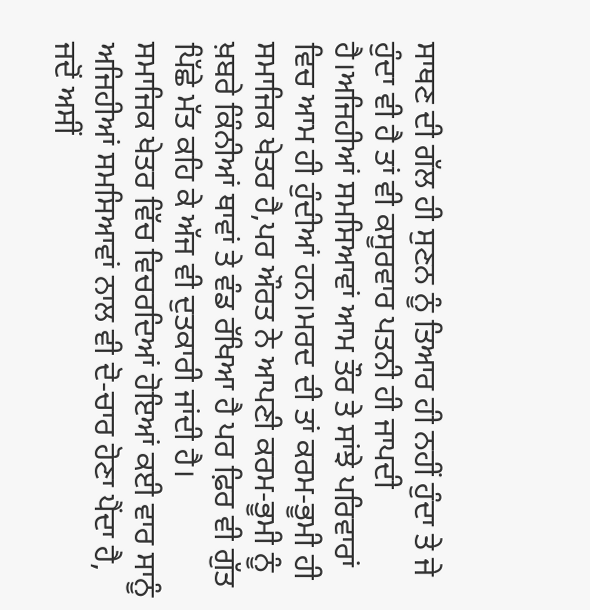ਸਾਥਣ ਦੀ ਗੱਲ ਹੀ ਸੁਣਨ ਨੂੰ ਤਿਆਰ ਹੀ ਨਹੀਂ ਹੁੰਦਾ ਤੇ ਜੇ ਹੁੰਦਾ ਵੀ ਹੈ ਤਾਂ ਵੀ ਕਸੂਰਵਾਰ ਪਤਨੀ ਹੀ ਜਾਪਦੀ ਹੈ।ਅਜਿਹੀਆਂ ਸਮਸਿਆਵਾਂ ਆਮ ਤੌਰ ਤੇ ਸਾਂਝੇ ਪਰਿਵਾਰਾਂ ਵਿਚ ਆਮ ਹੀ ਹੁੰਦੀਆਂ ਹਨ।ਮਰਦ ਦੀ ਤਾਂ ਕਰਮ-ਭੂਮੀ ਹੀ ਸਮਾਜਿਕ ਖੇਤਰ ਹੈ,ਪਰ ਔਰਤ ਨੇ ਆਪਣੀ ਕਰਮ-ਭੂਮੀ ਨੂੰ ਖ਼ਬਰੇ ਕਿੰਨੀਆਂ ਥਾਵਾਂ ਤੇ ਵੰਡ ਰੱਖਿਆ ਹੈ ਪਰ ਫ਼ਿਰ ਵੀ ਗੁੱਤ ਪਿੱਛੇ ਮੱਤ ਕਹਿ ਕੇ ਅੱਜ ਵੀ ਦੁਤਕਾਰੀ ਜਾਂਦੀ ਹੈ।
ਸਮਾਜਿਕ ਖੇਤਰ ਵਿੱਚ ਵਿਚਰਦਿਆਂ ਹੋਇਆਂ ਕਈ ਵਾਰ ਸਾਨੂੰ ਅਜਿਹੀਆਂ ਸਮਸਿਆਵਾਂ ਨਾਲ ਵੀ ਦੋ-ਚਾਰ ਹੋਣਾ ਪੈਂਦਾ ਹੈ, ਜਦੋਂ ਅਸੀਂ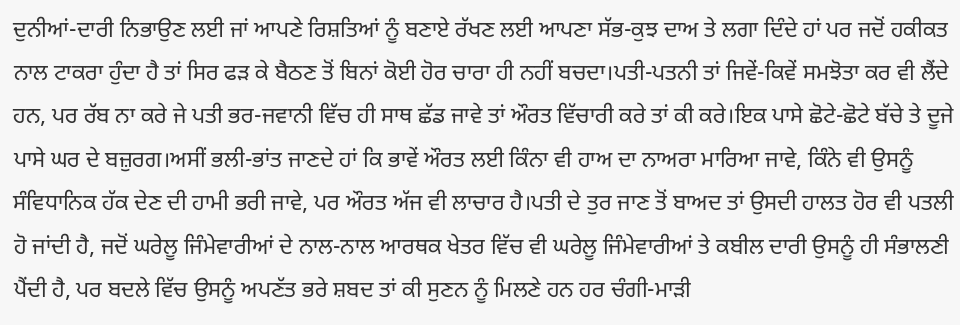ਦੁਨੀਆਂ-ਦਾਰੀ ਨਿਭਾਉਣ ਲਈ ਜਾਂ ਆਪਣੇ ਰਿਸ਼ਤਿਆਂ ਨੂੰ ਬਣਾਏ ਰੱਖਣ ਲਈ ਆਪਣਾ ਸੱਭ-ਕੁਝ ਦਾਅ ਤੇ ਲਗਾ ਦਿੰਦੇ ਹਾਂ ਪਰ ਜਦੋਂ ਹਕੀਕਤ ਨਾਲ ਟਾਕਰਾ ਹੁੰਦਾ ਹੈ ਤਾਂ ਸਿਰ ਫੜ ਕੇ ਬੈਠਣ ਤੋਂ ਬਿਨਾਂ ਕੋਈ ਹੋਰ ਚਾਰਾ ਹੀ ਨਹੀਂ ਬਚਦਾ।ਪਤੀ-ਪਤਨੀ ਤਾਂ ਜਿਵੇਂ-ਕਿਵੇਂ ਸਮਝੋਤਾ ਕਰ ਵੀ ਲੈਂਦੇ ਹਨ, ਪਰ ਰੱਬ ਨਾ ਕਰੇ ਜੇ ਪਤੀ ਭਰ-ਜਵਾਨੀ ਵਿੱਚ ਹੀ ਸਾਥ ਛੱਡ ਜਾਵੇ ਤਾਂ ਔਰਤ ਵਿੱਚਾਰੀ ਕਰੇ ਤਾਂ ਕੀ ਕਰੇ।ਇਕ ਪਾਸੇ ਛੋਟੇ-ਛੋਟੇ ਬੱਚੇ ਤੇ ਦੂਜੇ ਪਾਸੇ ਘਰ ਦੇ ਬਜ਼ੁਰਗ।ਅਸੀਂ ਭਲੀ-ਭਾਂਤ ਜਾਣਦੇ ਹਾਂ ਕਿ ਭਾਵੇਂ ਔਰਤ ਲਈ ਕਿੰਨਾ ਵੀ ਹਾਅ ਦਾ ਨਾਅਰਾ ਮਾਰਿਆ ਜਾਵੇ, ਕਿੰਨੇ ਵੀ ਉਸਨੂੰ ਸੰਵਿਧਾਨਿਕ ਹੱਕ ਦੇਣ ਦੀ ਹਾਮੀ ਭਰੀ ਜਾਵੇ, ਪਰ ਔਰਤ ਅੱਜ ਵੀ ਲਾਚਾਰ ਹੈ।ਪਤੀ ਦੇ ਤੁਰ ਜਾਣ ਤੋਂ ਬਾਅਦ ਤਾਂ ਉਸਦੀ ਹਾਲਤ ਹੋਰ ਵੀ ਪਤਲੀ ਹੋ ਜਾਂਦੀ ਹੈ, ਜਦੋਂ ਘਰੇਲੂ ਜਿੰਮੇਵਾਰੀਆਂ ਦੇ ਨਾਲ-ਨਾਲ ਆਰਥਕ ਖੇਤਰ ਵਿੱਚ ਵੀ ਘਰੇਲੂ ਜਿੰਮੇਵਾਰੀਆਂ ਤੇ ਕਬੀਲ ਦਾਰੀ ਉਸਨੂੰ ਹੀ ਸੰਭਾਲਣੀ ਪੈਂਦੀ ਹੈ, ਪਰ ਬਦਲੇ ਵਿੱਚ ਉਸਨੂੰ ਅਪਣੱਤ ਭਰੇ ਸ਼ਬਦ ਤਾਂ ਕੀ ਸੁਣਨ ਨੂੰ ਮਿਲਣੇ ਹਨ ਹਰ ਚੰਗੀ-ਮਾੜੀ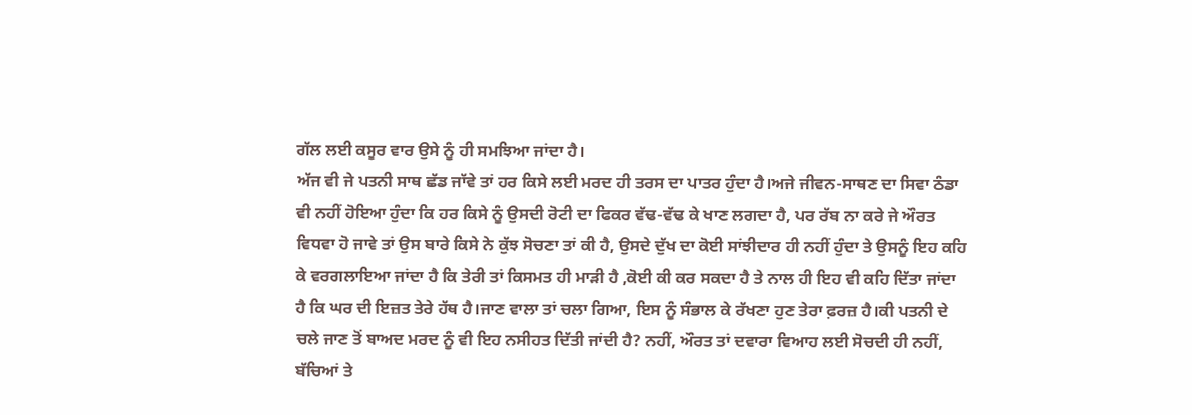ਗੱਲ ਲਈ ਕਸੂਰ ਵਾਰ ਉਸੇ ਨੂੰ ਹੀ ਸਮਝਿਆ ਜਾਂਦਾ ਹੈ।
ਅੱਜ ਵੀ ਜੇ ਪਤਨੀ ਸਾਥ ਛੱਡ ਜਾੱਵੇ ਤਾਂ ਹਰ ਕਿਸੇ ਲਈ ਮਰਦ ਹੀ ਤਰਸ ਦਾ ਪਾਤਰ ਹੁੰਦਾ ਹੈ।ਅਜੇ ਜੀਵਨ-ਸਾਥਣ ਦਾ ਸਿਵਾ ਠੰਡਾ ਵੀ ਨਹੀਂ ਹੋਇਆ ਹੁੰਦਾ ਕਿ ਹਰ ਕਿਸੇ ਨੂੰ ਉਸਦੀ ਰੋਟੀ ਦਾ ਫਿਕਰ ਵੱਢ-ਵੱਢ ਕੇ ਖਾਣ ਲਗਦਾ ਹੈ, ਪਰ ਰੱਬ ਨਾ ਕਰੇ ਜੇ ਔਰਤ ਵਿਧਵਾ ਹੋ ਜਾਵੇ ਤਾਂ ਉਸ ਬਾਰੇ ਕਿਸੇ ਨੇ ਕੁੱਝ ਸੋਚਣਾ ਤਾਂ ਕੀ ਹੈ, ਉਸਦੇ ਦੁੱਖ ਦਾ ਕੋਈ ਸਾਂਝੀਦਾਰ ਹੀ ਨਹੀਂ ਹੁੰਦਾ ਤੇ ਉਸਨੂੰ ਇਹ ਕਹਿ ਕੇ ਵਰਗਲਾਇਆ ਜਾਂਦਾ ਹੈ ਕਿ ਤੇਰੀ ਤਾਂ ਕਿਸਮਤ ਹੀ ਮਾੜੀ ਹੈ ,ਕੋਈ ਕੀ ਕਰ ਸਕਦਾ ਹੈ ਤੇ ਨਾਲ ਹੀ ਇਹ ਵੀ ਕਹਿ ਦਿੱਤਾ ਜਾਂਦਾ ਹੈ ਕਿ ਘਰ ਦੀ ਇਜ਼ਤ ਤੇਰੇ ਹੱਥ ਹੈ।ਜਾਣ ਵਾਲਾ ਤਾਂ ਚਲਾ ਗਿਆ, ਇਸ ਨੂੰ ਸੰਭਾਲ ਕੇ ਰੱਖਣਾ ਹੁਣ ਤੇਰਾ ਫ਼ਰਜ਼ ਹੈ।ਕੀ ਪਤਨੀ ਦੇ ਚਲੇ ਜਾਣ ਤੋਂ ਬਾਅਦ ਮਰਦ ਨੂੰ ਵੀ ਇਹ ਨਸੀਹਤ ਦਿੱਤੀ ਜਾਂਦੀ ਹੈ? ਨਹੀਂ, ਔਰਤ ਤਾਂ ਦਵਾਰਾ ਵਿਆਹ ਲਈ ਸੋਚਦੀ ਹੀ ਨਹੀਂ, ਬੱਚਿਆਂ ਤੇ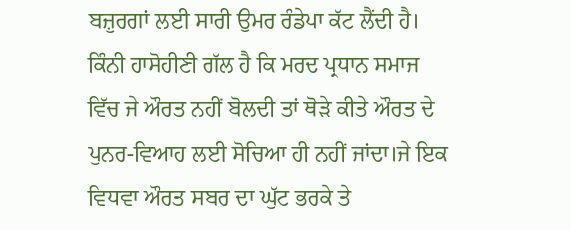ਬਜ਼ੁਰਗਾਂ ਲਈ ਸਾਰੀ ਉਮਰ ਰੰਡੇਪਾ ਕੱਟ ਲੈਂਦੀ ਹੈ।
ਕਿੰਨੀ ਹਾਸੋਹੀਣੀ ਗੱਲ ਹੈ ਕਿ ਮਰਦ ਪ੍ਰਧਾਨ ਸਮਾਜ ਵਿੱਚ ਜੇ ਔਰਤ ਨਹੀਂ ਬੋਲਦੀ ਤਾਂ ਥੋੜੇ ਕੀਤੇ ਔਰਤ ਦੇ ਪੁਨਰ-ਵਿਆਹ ਲਈ ਸੋਚਿਆ ਹੀ ਨਹੀਂ ਜਾਂਦਾ।ਜੇ ਇਕ ਵਿਧਵਾ ਔਰਤ ਸਬਰ ਦਾ ਘੁੱਟ ਭਰਕੇ ਤੇ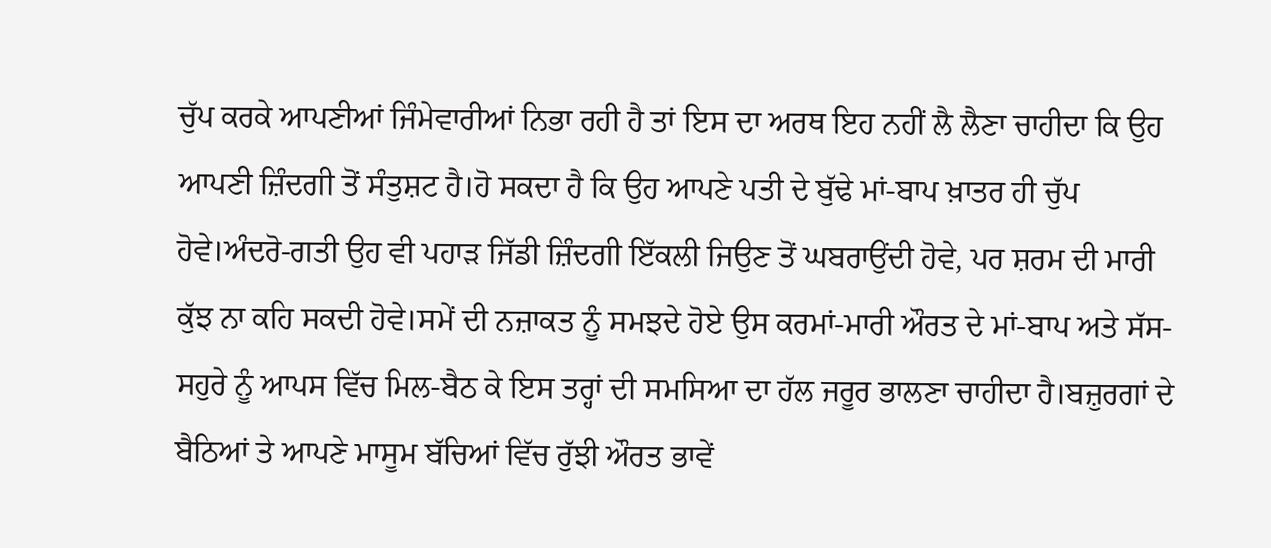ਚੁੱਪ ਕਰਕੇ ਆਪਣੀਆਂ ਜਿੰਮੇਵਾਰੀਆਂ ਨਿਭਾ ਰਹੀ ਹੈ ਤਾਂ ਇਸ ਦਾ ਅਰਥ ਇਹ ਨਹੀਂ ਲੈ ਲੈਣਾ ਚਾਹੀਦਾ ਕਿ ਉਹ ਆਪਣੀ ਜ਼ਿੰਦਗੀ ਤੋਂ ਸੰਤੁਸ਼ਟ ਹੈ।ਹੋ ਸਕਦਾ ਹੈ ਕਿ ਉਹ ਆਪਣੇ ਪਤੀ ਦੇ ਬੁੱਢੇ ਮਾਂ-ਬਾਪ ਖ਼ਾਤਰ ਹੀ ਚੁੱਪ ਹੋਵੇ।ਅੰਦਰੋ-ਗਤੀ ਉਹ ਵੀ ਪਹਾੜ ਜਿੱਡੀ ਜ਼ਿੰਦਗੀ ਇੱਕਲੀ ਜਿਉਣ ਤੋਂ ਘਬਰਾਉਂਦੀ ਹੋਵੇ, ਪਰ ਸ਼ਰਮ ਦੀ ਮਾਰੀ ਕੁੱਝ ਨਾ ਕਹਿ ਸਕਦੀ ਹੋਵੇ।ਸਮੇਂ ਦੀ ਨਜ਼ਾਕਤ ਨੂੰ ਸਮਝਦੇ ਹੋਏ ਉਸ ਕਰਮਾਂ-ਮਾਰੀ ਔਰਤ ਦੇ ਮਾਂ-ਬਾਪ ਅਤੇ ਸੱਸ-ਸਹੁਰੇ ਨੂੰ ਆਪਸ ਵਿੱਚ ਮਿਲ-ਬੈਠ ਕੇ ਇਸ ਤਰ੍ਹਾਂ ਦੀ ਸਮਸਿਆ ਦਾ ਹੱਲ ਜਰੂਰ ਭਾਲਣਾ ਚਾਹੀਦਾ ਹੈ।ਬਜ਼ੁਰਗਾਂ ਦੇ ਬੈਠਿਆਂ ਤੇ ਆਪਣੇ ਮਾਸੂਮ ਬੱਚਿਆਂ ਵਿੱਚ ਰੁੱਝੀ ਔਰਤ ਭਾਵੇਂ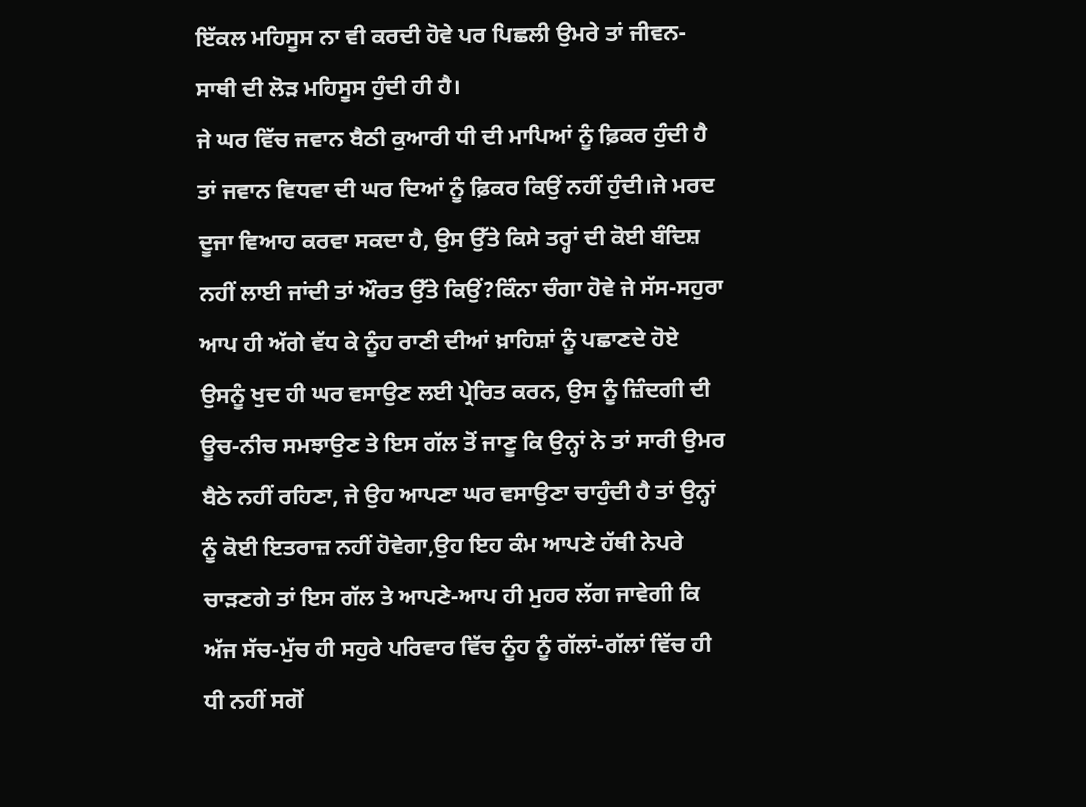ਇੱਕਲ ਮਹਿਸੂਸ ਨਾ ਵੀ ਕਰਦੀ ਹੋਵੇ ਪਰ ਪਿਛਲੀ ਉਮਰੇ ਤਾਂ ਜੀਵਨ-ਸਾਥੀ ਦੀ ਲੋੜ ਮਹਿਸੂਸ ਹੁੰਦੀ ਹੀ ਹੈ।
ਜੇ ਘਰ ਵਿੱਚ ਜਵਾਨ ਬੈਠੀ ਕੁਆਰੀ ਧੀ ਦੀ ਮਾਪਿਆਂ ਨੂੰ ਫ਼ਿਕਰ ਹੁੰਦੀ ਹੈ ਤਾਂ ਜਵਾਨ ਵਿਧਵਾ ਦੀ ਘਰ ਦਿਆਂ ਨੂੰ ਫ਼ਿਕਰ ਕਿਉਂ ਨਹੀਂ ਹੁੰਦੀ।ਜੇ ਮਰਦ ਦੂਜਾ ਵਿਆਹ ਕਰਵਾ ਸਕਦਾ ਹੈ, ਉਸ ਉੱਤੇ ਕਿਸੇ ਤਰ੍ਹਾਂ ਦੀ ਕੋਈ ਬੰਦਿਸ਼ ਨਹੀਂ ਲਾਈ ਜਾਂਦੀ ਤਾਂ ਔਰਤ ਉੱਤੇ ਕਿਉਂ?ਕਿੰਨਾ ਚੰਗਾ ਹੋਵੇ ਜੇ ਸੱਸ-ਸਹੁਰਾ ਆਪ ਹੀ ਅੱਗੇ ਵੱਧ ਕੇ ਨੂੰਹ ਰਾਣੀ ਦੀਆਂ ਖ਼ਾਹਿਸ਼ਾਂ ਨੂੰ ਪਛਾਣਦੇ ਹੋਏ ਉਸਨੂੰ ਖੁਦ ਹੀ ਘਰ ਵਸਾਉਣ ਲਈ ਪ੍ਰੇਰਿਤ ਕਰਨ, ਉਸ ਨੂੰ ਜ਼ਿੰਦਗੀ ਦੀ ਊਚ-ਨੀਚ ਸਮਝਾਉਣ ਤੇ ਇਸ ਗੱਲ ਤੋਂ ਜਾਣੂ ਕਿ ਉਨ੍ਹਾਂ ਨੇ ਤਾਂ ਸਾਰੀ ਉਮਰ ਬੈਠੇ ਨਹੀਂ ਰਹਿਣਾ, ਜੇ ਉਹ ਆਪਣਾ ਘਰ ਵਸਾਉਣਾ ਚਾਹੁੰਦੀ ਹੈ ਤਾਂ ਉਨ੍ਹਾਂ ਨੂੰ ਕੋਈ ਇਤਰਾਜ਼ ਨਹੀਂ ਹੋਵੇਗਾ,ਉਹ ਇਹ ਕੰਮ ਆਪਣੇ ਹੱਥੀ ਨੇਪਰੇ ਚਾੜਣਗੇ ਤਾਂ ਇਸ ਗੱਲ ਤੇ ਆਪਣੇ-ਆਪ ਹੀ ਮੁਹਰ ਲੱਗ ਜਾਵੇਗੀ ਕਿ ਅੱਜ ਸੱਚ-ਮੁੱਚ ਹੀ ਸਹੁਰੇ ਪਰਿਵਾਰ ਵਿੱਚ ਨੂੰਹ ਨੂੰ ਗੱਲਾਂ-ਗੱਲਾਂ ਵਿੱਚ ਹੀ ਧੀ ਨਹੀਂ ਸਗੋਂ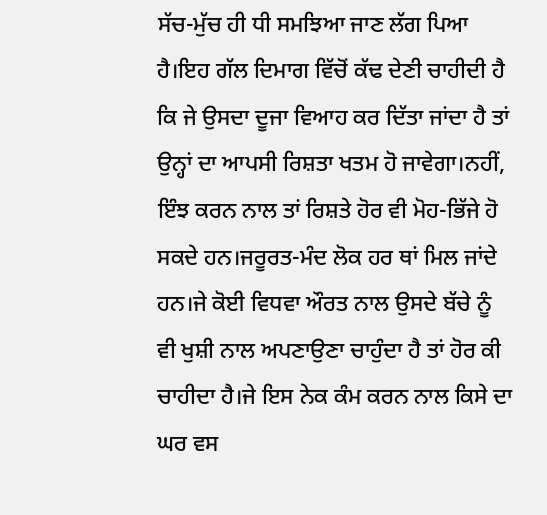ਸੱਚ-ਮੁੱਚ ਹੀ ਧੀ ਸਮਝਿਆ ਜਾਣ ਲੱਗ ਪਿਆ ਹੈ।ਇਹ ਗੱਲ ਦਿਮਾਗ ਵਿੱਚੋਂ ਕੱਢ ਦੇਣੀ ਚਾਹੀਦੀ ਹੈ ਕਿ ਜੇ ਉਸਦਾ ਦੂਜਾ ਵਿਆਹ ਕਰ ਦਿੱਤਾ ਜਾਂਦਾ ਹੈ ਤਾਂ ਉਨ੍ਹਾਂ ਦਾ ਆਪਸੀ ਰਿਸ਼ਤਾ ਖਤਮ ਹੋ ਜਾਵੇਗਾ।ਨਹੀਂ, ਇੰਝ ਕਰਨ ਨਾਲ ਤਾਂ ਰਿਸ਼ਤੇ ਹੋਰ ਵੀ ਮੋਹ-ਭਿੱਜੇ ਹੋ ਸਕਦੇ ਹਨ।ਜਰੂਰਤ-ਮੰਦ ਲੋਕ ਹਰ ਥਾਂ ਮਿਲ ਜਾਂਦੇ ਹਨ।ਜੇ ਕੋਈ ਵਿਧਵਾ ਔਰਤ ਨਾਲ ਉਸਦੇ ਬੱਚੇ ਨੂੰ ਵੀ ਖੁਸ਼ੀ ਨਾਲ ਅਪਣਾਉਣਾ ਚਾਹੁੰਦਾ ਹੈ ਤਾਂ ਹੋਰ ਕੀ ਚਾਹੀਦਾ ਹੈ।ਜੇ ਇਸ ਨੇਕ ਕੰਮ ਕਰਨ ਨਾਲ ਕਿਸੇ ਦਾ ਘਰ ਵਸ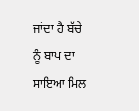ਜਾਂਦਾ ਹੈ ਬੱਚੇ ਨੂੰ ਬਾਪ ਦਾ ਸਾਇਆ ਮਿਲ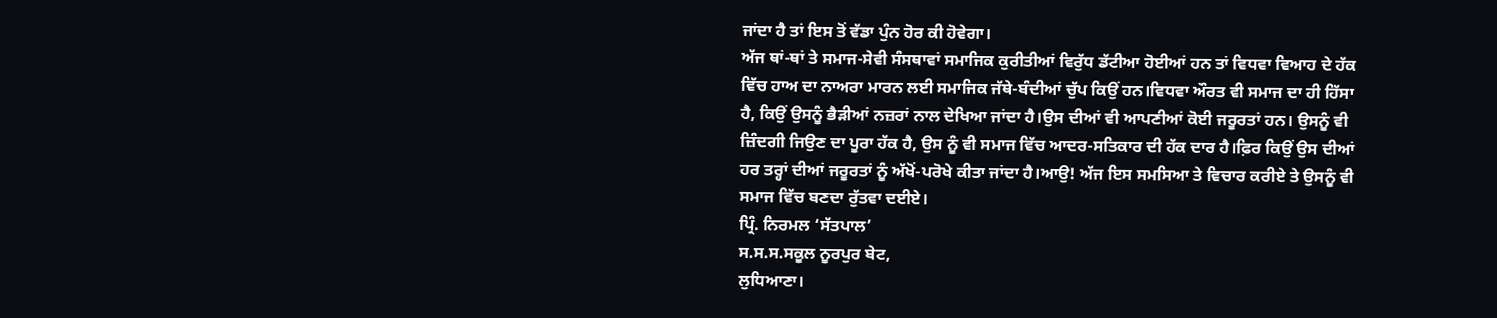ਜਾਂਦਾ ਹੈ ਤਾਂ ਇਸ ਤੋਂ ਵੱਡਾ ਪੁੰਨ ਹੋਰ ਕੀ ਹੋਵੇਗਾ।
ਅੱਜ ਥਾਂ-ਥਾਂ ਤੇ ਸਮਾਜ-ਸੇਵੀ ਸੰਸਥਾਵਾਂ ਸਮਾਜਿਕ ਕੁਰੀਤੀਆਂ ਵਿਰੁੱਧ ਡੱਟੀਆ ਹੋਈਆਂ ਹਨ ਤਾਂ ਵਿਧਵਾ ਵਿਆਹ ਦੇ ਹੱਕ ਵਿੱਚ ਹਾਅ ਦਾ ਨਾਅਰਾ ਮਾਰਨ ਲਈ ਸਮਾਜਿਕ ਜੱਥੇ-ਬੰਦੀਆਂ ਚੁੱਪ ਕਿਉਂ ਹਨ।ਵਿਧਵਾ ਔਰਤ ਵੀ ਸਮਾਜ ਦਾ ਹੀ ਹਿੱਸਾ ਹੈ, ਕਿਉਂ ਉਸਨੂੰ ਭੈੜੀਆਂ ਨਜ਼ਰਾਂ ਨਾਲ ਦੇਖਿਆ ਜਾਂਦਾ ਹੈ।ਉਸ ਦੀਆਂ ਵੀ ਆਪਣੀਆਂ ਕੋਈ ਜਰੂਰਤਾਂ ਹਨ। ਉਸਨੂੰ ਵੀ ਜ਼ਿੰਦਗੀ ਜਿਉਣ ਦਾ ਪੂਰਾ ਹੱਕ ਹੈ, ਉਸ ਨੂੰ ਵੀ ਸਮਾਜ ਵਿੱਚ ਆਦਰ-ਸਤਿਕਾਰ ਦੀ ਹੱਕ ਦਾਰ ਹੈ।ਫ਼ਿਰ ਕਿਉਂ ਉਸ ਦੀਆਂ ਹਰ ਤਰ੍ਹਾਂ ਦੀਆਂ ਜਰੂਰਤਾਂ ਨੂੰ ਅੱਖੋਂ-ਪਰੋਖੇ ਕੀਤਾ ਜਾਂਦਾ ਹੈ।ਆਉ! ਅੱਜ ਇਸ ਸਮਸਿਆ ਤੇ ਵਿਚਾਰ ਕਰੀਏ ਤੇ ਉਸਨੂੰ ਵੀ ਸਮਾਜ ਵਿੱਚ ਬਣਦਾ ਰੁੱਤਵਾ ਦਈਏ।
ਪ੍ਰਿੰ. ਨਿਰਮਲ ‘ਸੱਤਪਾਲ’
ਸ.ਸ.ਸ.ਸਕੂਲ ਨੂਰਪੁਰ ਬੇਟ,
ਲੁਧਿਆਣਾ।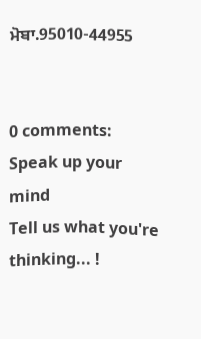ਮੋਬਾ.95010-44955


0 comments:
Speak up your mind
Tell us what you're thinking... !